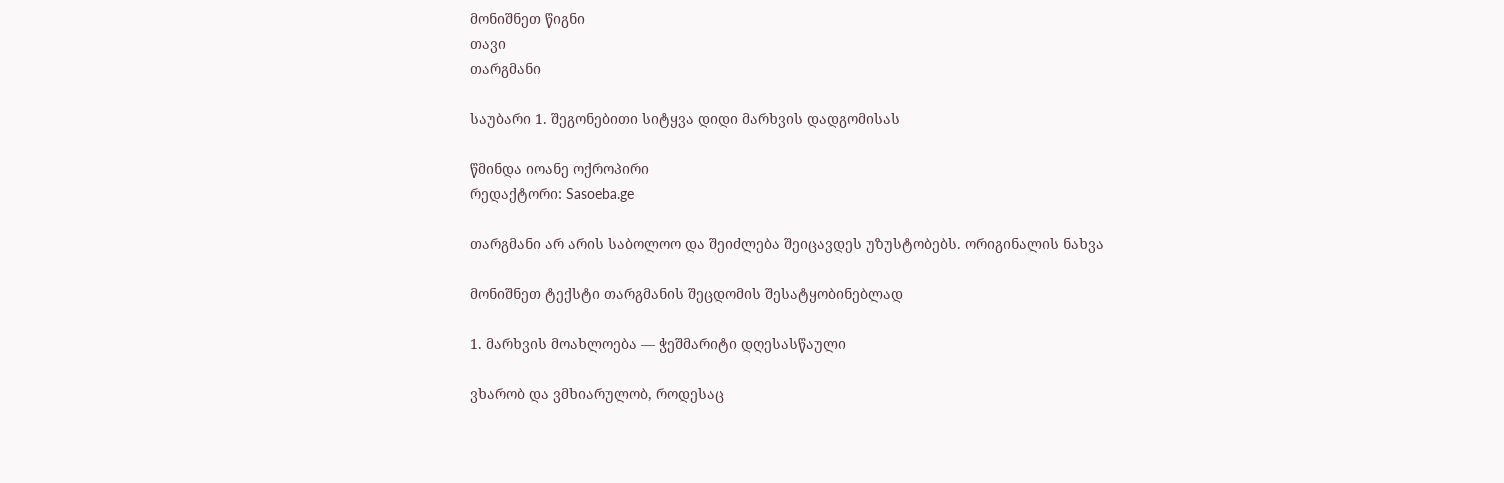მონიშნეთ წიგნი
თავი
თარგმანი

საუბარი 1. შეგონებითი სიტყვა დიდი მარხვის დადგომისას

წმინდა იოანე ოქროპირი
რედაქტორი: Sasoeba.ge

თარგმანი არ არის საბოლოო და შეიძლება შეიცავდეს უზუსტობებს. ორიგინალის ნახვა

მონიშნეთ ტექსტი თარგმანის შეცდომის შესატყობინებლად

1. მარხვის მოახლოება — ჭეშმარიტი დღესასწაული

ვხარობ და ვმხიარულობ, როდესაც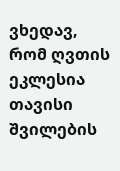ვხედავ, რომ ღვთის ეკლესია თავისი შვილების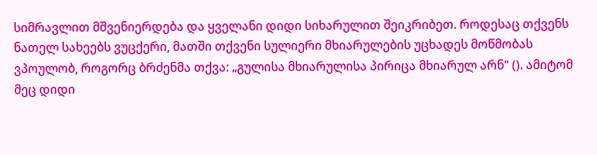სიმრავლით მშვენიერდება და ყველანი დიდი სიხარულით შეიკრიბეთ. როდესაც თქვენს ნათელ სახეებს ვუცქერი, მათში თქვენი სულიერი მხიარულების უცხადეს მოწმობას ვპოულობ, როგორც ბრძენმა თქვა: „გულისა მხიარულისა პირიცა მხიარულ არნ" (). ამიტომ მეც დიდი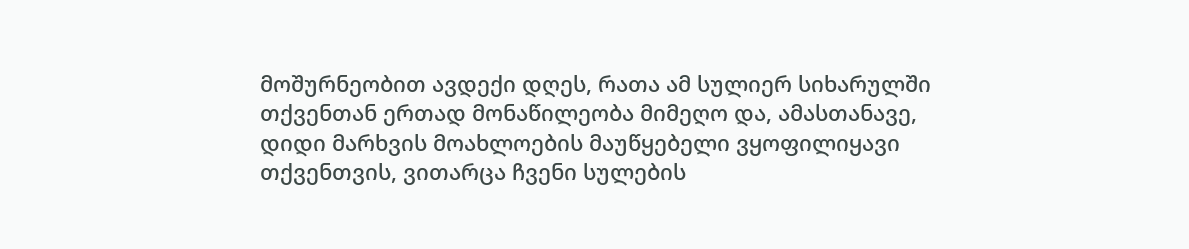მოშურნეობით ავდექი დღეს, რათა ამ სულიერ სიხარულში თქვენთან ერთად მონაწილეობა მიმეღო და, ამასთანავე, დიდი მარხვის მოახლოების მაუწყებელი ვყოფილიყავი თქვენთვის, ვითარცა ჩვენი სულების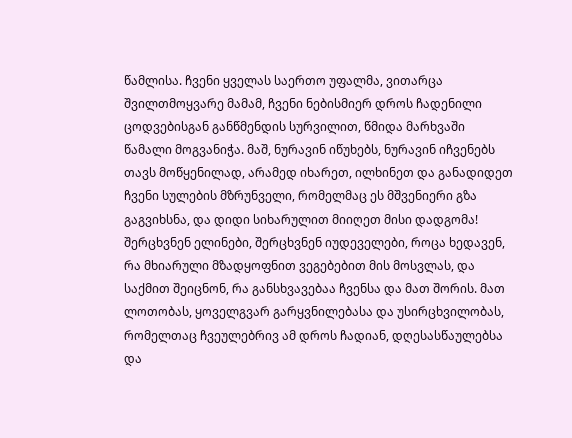წამლისა. ჩვენი ყველას საერთო უფალმა, ვითარცა შვილთმოყვარე მამამ, ჩვენი ნებისმიერ დროს ჩადენილი ცოდვებისგან განწმენდის სურვილით, წმიდა მარხვაში წამალი მოგვანიჭა. მაშ, ნურავინ იწუხებს, ნურავინ იჩვენებს თავს მოწყენილად, არამედ იხარეთ, ილხინეთ და განადიდეთ ჩვენი სულების მზრუნველი, რომელმაც ეს მშვენიერი გზა გაგვიხსნა, და დიდი სიხარულით მიიღეთ მისი დადგომა! შერცხვნენ ელინები, შერცხვნენ იუდეველები, როცა ხედავენ, რა მხიარული მზადყოფნით ვეგებებით მის მოსვლას, და საქმით შეიცნონ, რა განსხვავებაა ჩვენსა და მათ შორის. მათ ლოთობას, ყოველგვარ გარყვნილებასა და უსირცხვილობას, რომელთაც ჩვეულებრივ ამ დროს ჩადიან, დღესასწაულებსა და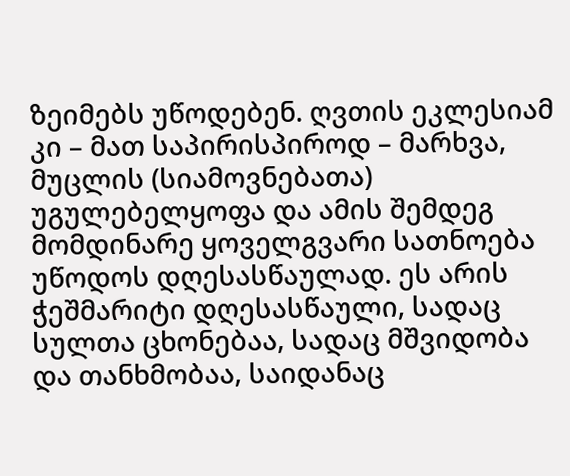ზეიმებს უწოდებენ. ღვთის ეკლესიამ კი – მათ საპირისპიროდ – მარხვა, მუცლის (სიამოვნებათა) უგულებელყოფა და ამის შემდეგ მომდინარე ყოველგვარი სათნოება უწოდოს დღესასწაულად. ეს არის ჭეშმარიტი დღესასწაული, სადაც სულთა ცხონებაა, სადაც მშვიდობა და თანხმობაა, საიდანაც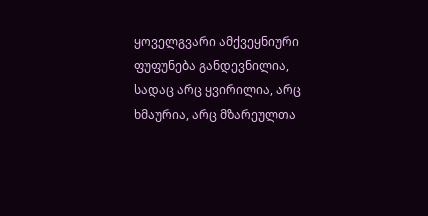ყოველგვარი ამქვეყნიური ფუფუნება განდევნილია, სადაც არც ყვირილია, არც ხმაურია, არც მზარეულთა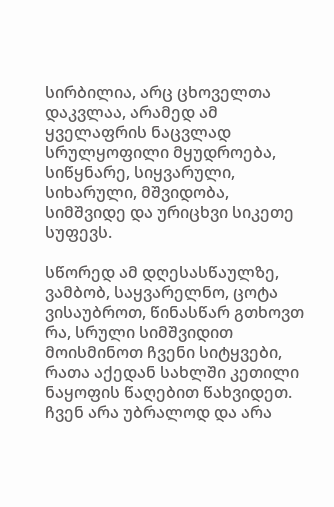სირბილია, არც ცხოველთა დაკვლაა, არამედ ამ ყველაფრის ნაცვლად სრულყოფილი მყუდროება, სიწყნარე, სიყვარული, სიხარული, მშვიდობა, სიმშვიდე და ურიცხვი სიკეთე სუფევს.

სწორედ ამ დღესასწაულზე, ვამბობ, საყვარელნო, ცოტა ვისაუბროთ, წინასწარ გთხოვთ რა, სრული სიმშვიდით მოისმინოთ ჩვენი სიტყვები, რათა აქედან სახლში კეთილი ნაყოფის წაღებით წახვიდეთ. ჩვენ არა უბრალოდ და არა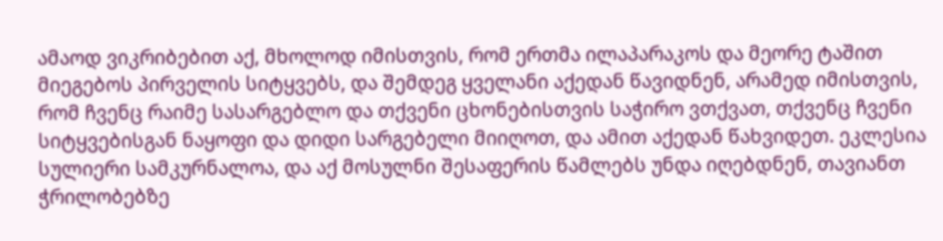ამაოდ ვიკრიბებით აქ, მხოლოდ იმისთვის, რომ ერთმა ილაპარაკოს და მეორე ტაშით მიეგებოს პირველის სიტყვებს, და შემდეგ ყველანი აქედან წავიდნენ, არამედ იმისთვის, რომ ჩვენც რაიმე სასარგებლო და თქვენი ცხონებისთვის საჭირო ვთქვათ, თქვენც ჩვენი სიტყვებისგან ნაყოფი და დიდი სარგებელი მიიღოთ, და ამით აქედან წახვიდეთ. ეკლესია სულიერი სამკურნალოა, და აქ მოსულნი შესაფერის წამლებს უნდა იღებდნენ, თავიანთ ჭრილობებზე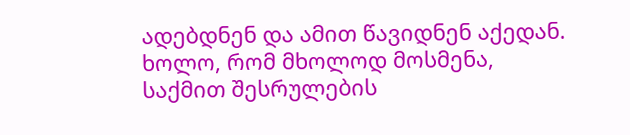ადებდნენ და ამით წავიდნენ აქედან. ხოლო, რომ მხოლოდ მოსმენა, საქმით შესრულების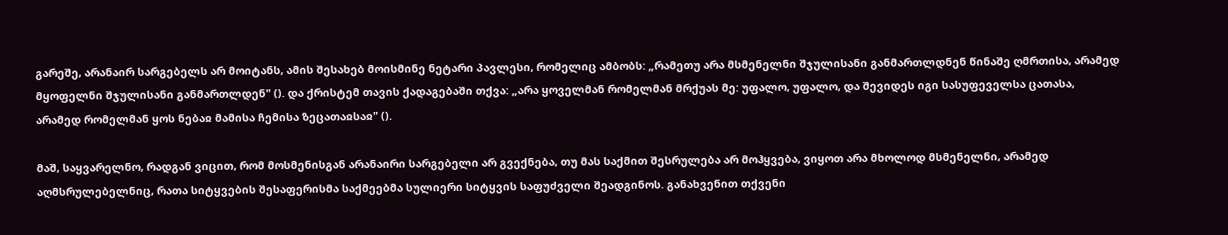გარეშე, არანაირ სარგებელს არ მოიტანს, ამის შესახებ მოისმინე ნეტარი პავლესი, რომელიც ამბობს: „რამეთუ არა მსმენელნი შჯულისანი განმართლდნენ წინაშე ღმრთისა, არამედ მყოფელნი შჯულისანი განმართლდენ" (). და ქრისტემ თავის ქადაგებაში თქვა: „არა ყოველმან რომელმან მრქუას მე: უფალო, უფალო, და შევიდეს იგი სასუფეველსა ცათასა, არამედ რომელმან ყოს ნებაჲ მამისა ჩემისა ზეცათაჲსაჲ" ().

მაშ, საყვარელნო, რადგან ვიცით, რომ მოსმენისგან არანაირი სარგებელი არ გვექნება, თუ მას საქმით შესრულება არ მოჰყვება, ვიყოთ არა მხოლოდ მსმენელნი, არამედ აღმსრულებელნიც, რათა სიტყვების შესაფერისმა საქმეებმა სულიერი სიტყვის საფუძველი შეადგინოს. განახვენით თქვენი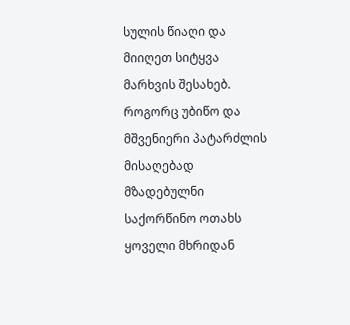სულის წიაღი და მიიღეთ სიტყვა მარხვის შესახებ. როგორც უბიწო და მშვენიერი პატარძლის მისაღებად მზადებულნი საქორწინო ოთახს ყოველი მხრიდან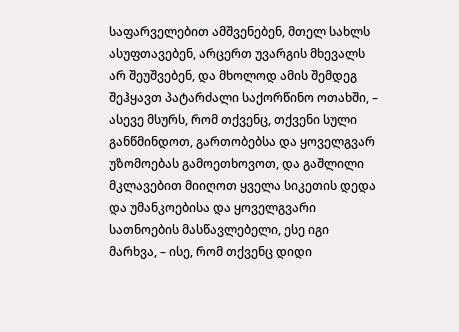საფარველებით ამშვენებენ, მთელ სახლს ასუფთავებენ, არცერთ უვარგის მხევალს არ შეუშვებენ, და მხოლოდ ამის შემდეგ შეჰყავთ პატარძალი საქორწინო ოთახში, – ასევე მსურს, რომ თქვენც, თქვენი სული განწმინდოთ, გართობებსა და ყოველგვარ უზომოებას გამოეთხოვოთ, და გაშლილი მკლავებით მიიღოთ ყველა სიკეთის დედა და უმანკოებისა და ყოველგვარი სათნოების მასწავლებელი, ესე იგი მარხვა, – ისე, რომ თქვენც დიდი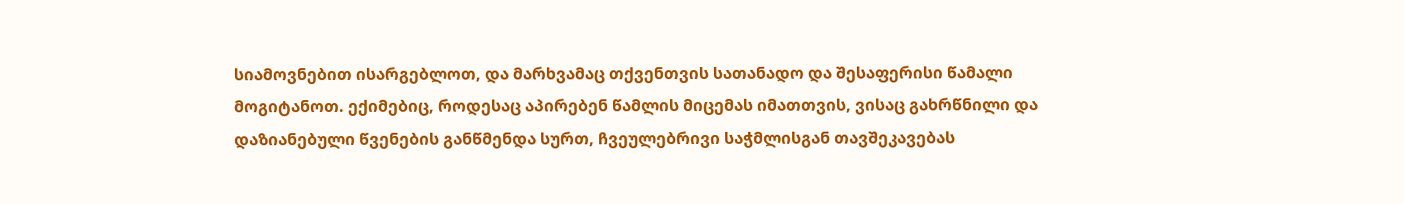სიამოვნებით ისარგებლოთ, და მარხვამაც თქვენთვის სათანადო და შესაფერისი წამალი მოგიტანოთ. ექიმებიც, როდესაც აპირებენ წამლის მიცემას იმათთვის, ვისაც გახრწნილი და დაზიანებული წვენების განწმენდა სურთ, ჩვეულებრივი საჭმლისგან თავშეკავებას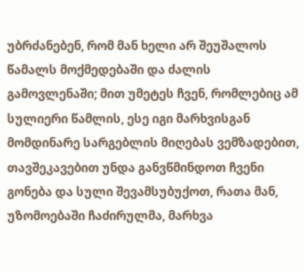უბრძანებენ, რომ მან ხელი არ შეუშალოს წამალს მოქმედებაში და ძალის გამოვლენაში; მით უმეტეს ჩვენ, რომლებიც ამ სულიერი წამლის, ესე იგი მარხვისგან მომდინარე სარგებლის მიღებას ვემზადებით, თავშეკავებით უნდა განვწმინდოთ ჩვენი გონება და სული შევამსუბუქოთ, რათა მან, უზომოებაში ჩაძირულმა, მარხვა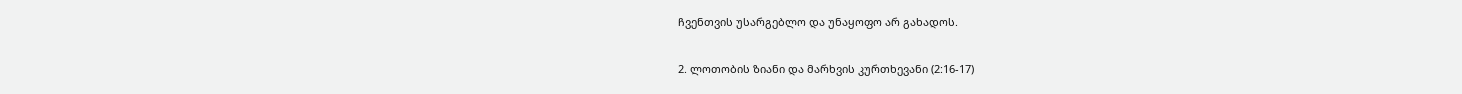ჩვენთვის უსარგებლო და უნაყოფო არ გახადოს.

2. ლოთობის ზიანი და მარხვის კურთხევანი (2:16-17)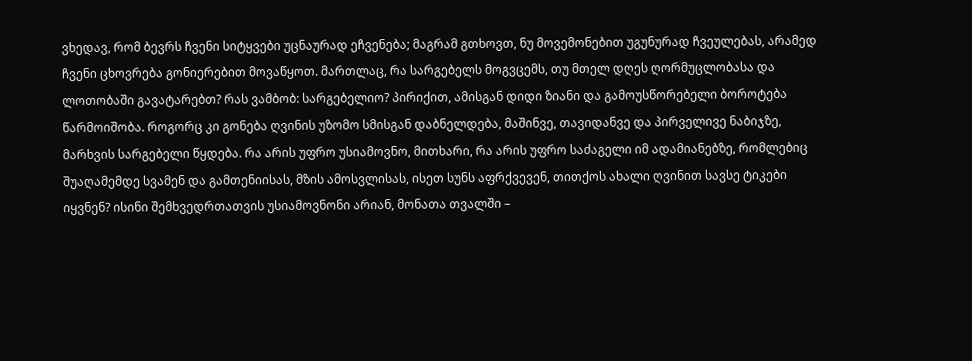ვხედავ, რომ ბევრს ჩვენი სიტყვები უცნაურად ეჩვენება; მაგრამ გთხოვთ, ნუ მოვემონებით უგუნურად ჩვეულებას, არამედ ჩვენი ცხოვრება გონიერებით მოვაწყოთ. მართლაც, რა სარგებელს მოგვცემს, თუ მთელ დღეს ღორმუცლობასა და ლოთობაში გავატარებთ? რას ვამბობ: სარგებელიო? პირიქით, ამისგან დიდი ზიანი და გამოუსწორებელი ბოროტება წარმოიშობა. როგორც კი გონება ღვინის უზომო სმისგან დაბნელდება, მაშინვე, თავიდანვე და პირველივე ნაბიჯზე, მარხვის სარგებელი წყდება. რა არის უფრო უსიამოვნო, მითხარი, რა არის უფრო საძაგელი იმ ადამიანებზე, რომლებიც შუაღამემდე სვამენ და გამთენიისას, მზის ამოსვლისას, ისეთ სუნს აფრქვევენ, თითქოს ახალი ღვინით სავსე ტიკები იყვნენ? ისინი შემხვედრთათვის უსიამოვნონი არიან, მონათა თვალში –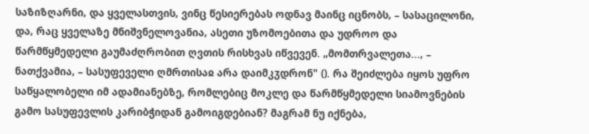საზიზღარნი, და ყველასთვის, ვინც წესიერებას ოდნავ მაინც იცნობს, – სასაცილონი, და, რაც ყველაზე მნიშვნელოვანია, ასეთი უზომოებითა და უდროო და წარმწყმედელი გაუმაძღრობით ღვთის რისხვას იწვევენ. „მომთრვალეთა..., – ნათქვამია, – სასუფეველი ღმრთისაჲ არა დაიმკჳდრონ" (). რა შეიძლება იყოს უფრო საწყალობელი იმ ადამიანებზე, რომლებიც მოკლე და წარმწყმედელი სიამოვნების გამო სასუფევლის კარიბჭიდან გამოიგდებიან? მაგრამ ნუ იქნება,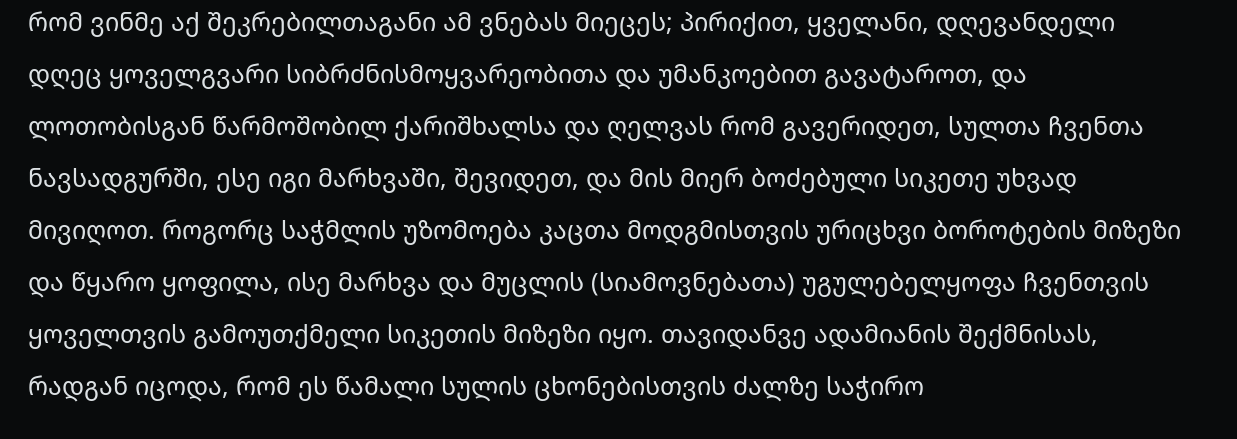რომ ვინმე აქ შეკრებილთაგანი ამ ვნებას მიეცეს; პირიქით, ყველანი, დღევანდელი დღეც ყოველგვარი სიბრძნისმოყვარეობითა და უმანკოებით გავატაროთ, და ლოთობისგან წარმოშობილ ქარიშხალსა და ღელვას რომ გავერიდეთ, სულთა ჩვენთა ნავსადგურში, ესე იგი მარხვაში, შევიდეთ, და მის მიერ ბოძებული სიკეთე უხვად მივიღოთ. როგორც საჭმლის უზომოება კაცთა მოდგმისთვის ურიცხვი ბოროტების მიზეზი და წყარო ყოფილა, ისე მარხვა და მუცლის (სიამოვნებათა) უგულებელყოფა ჩვენთვის ყოველთვის გამოუთქმელი სიკეთის მიზეზი იყო. თავიდანვე ადამიანის შექმნისას, რადგან იცოდა, რომ ეს წამალი სულის ცხონებისთვის ძალზე საჭირო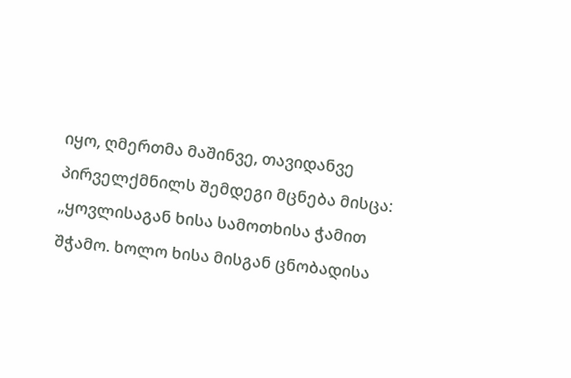იყო, ღმერთმა მაშინვე, თავიდანვე პირველქმნილს შემდეგი მცნება მისცა: „ყოვლისაგან ხისა სამოთხისა ჭამით შჭამო. ხოლო ხისა მისგან ცნობადისა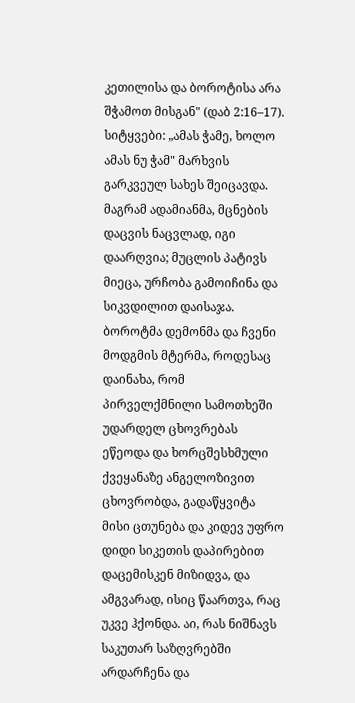კეთილისა და ბოროტისა არა შჭამოთ მისგან" (დაბ 2:16–17). სიტყვები: „ამას ჭამე, ხოლო ამას ნუ ჭამ" მარხვის გარკვეულ სახეს შეიცავდა. მაგრამ ადამიანმა, მცნების დაცვის ნაცვლად, იგი დაარღვია; მუცლის პატივს მიეცა, ურჩობა გამოიჩინა და სიკვდილით დაისაჯა. ბოროტმა დემონმა და ჩვენი მოდგმის მტერმა, როდესაც დაინახა, რომ პირველქმნილი სამოთხეში უდარდელ ცხოვრებას ეწეოდა და ხორცშესხმული ქვეყანაზე ანგელოზივით ცხოვრობდა, გადაწყვიტა მისი ცთუნება და კიდევ უფრო დიდი სიკეთის დაპირებით დაცემისკენ მიზიდვა, და ამგვარად, ისიც წაართვა, რაც უკვე ჰქონდა. აი, რას ნიშნავს საკუთარ საზღვრებში არდარჩენა და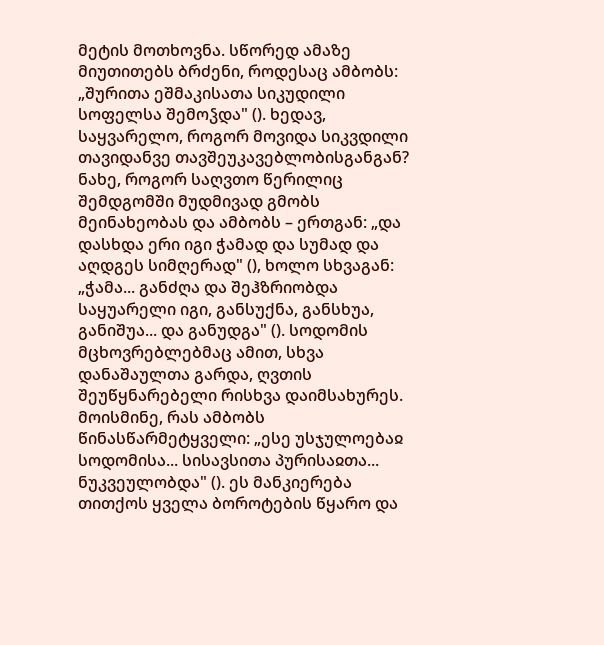მეტის მოთხოვნა. სწორედ ამაზე მიუთითებს ბრძენი, როდესაც ამბობს: „შურითა ეშმაკისათა სიკუდილი სოფელსა შემოჴდა" (). ხედავ, საყვარელო, როგორ მოვიდა სიკვდილი თავიდანვე თავშეუკავებლობისგანგან? ნახე, როგორ საღვთო წერილიც შემდგომში მუდმივად გმობს მეინახეობას და ამბობს – ერთგან: „და დასხდა ერი იგი ჭამად და სუმად და აღდგეს სიმღერად" (), ხოლო სხვაგან: „ჭამა... განძღა და შეჰზრიობდა საყუარელი იგი, განსუქნა, განსხუა, განიშუა... და განუდგა" (). სოდომის მცხოვრებლებმაც ამით, სხვა დანაშაულთა გარდა, ღვთის შეუწყნარებელი რისხვა დაიმსახურეს. მოისმინე, რას ამბობს წინასწარმეტყველი: „ესე უსჯულოებაჲ სოდომისა... სისავსითა პურისაჲთა... ნუკვეულობდა" (). ეს მანკიერება თითქოს ყველა ბოროტების წყარო და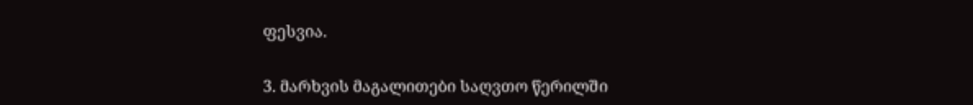ფესვია.

3. მარხვის მაგალითები საღვთო წერილში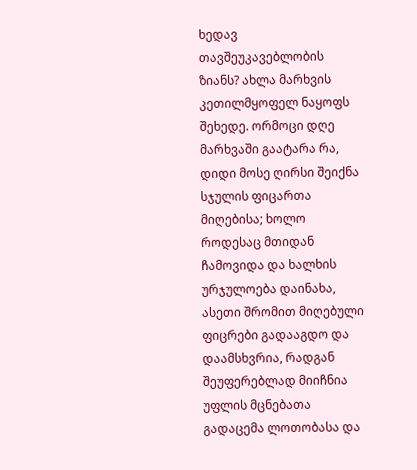ხედავ თავშეუკავებლობის ზიანს? ახლა მარხვის კეთილმყოფელ ნაყოფს შეხედე. ორმოცი დღე მარხვაში გაატარა რა, დიდი მოსე ღირსი შეიქნა სჯულის ფიცართა მიღებისა; ხოლო როდესაც მთიდან ჩამოვიდა და ხალხის ურჯულოება დაინახა, ასეთი შრომით მიღებული ფიცრები გადააგდო და დაამსხვრია, რადგან შეუფერებლად მიიჩნია უფლის მცნებათა გადაცემა ლოთობასა და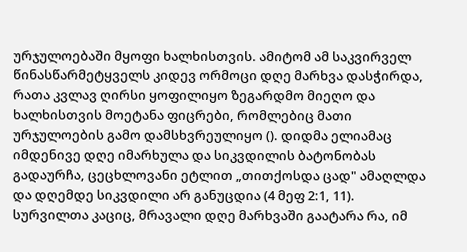ურჯულოებაში მყოფი ხალხისთვის. ამიტომ ამ საკვირველ წინასწარმეტყველს კიდევ ორმოცი დღე მარხვა დასჭირდა, რათა კვლავ ღირსი ყოფილიყო ზეგარდმო მიეღო და ხალხისთვის მოეტანა ფიცრები, რომლებიც მათი ურჯულოების გამო დამსხვრეულიყო (). დიდმა ელიამაც იმდენივე დღე იმარხულა და სიკვდილის ბატონობას გადაურჩა, ცეცხლოვანი ეტლით „თითქოსდა ცად" ამაღლდა და დღემდე სიკვდილი არ განუცდია (4 მეფ 2:1, 11). სურვილთა კაციც, მრავალი დღე მარხვაში გაატარა რა, იმ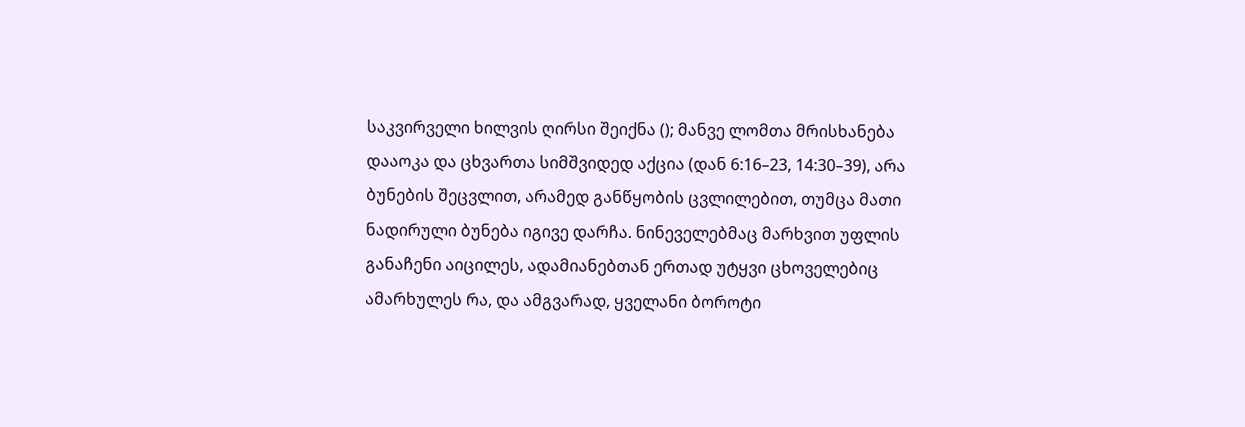საკვირველი ხილვის ღირსი შეიქნა (); მანვე ლომთა მრისხანება დააოკა და ცხვართა სიმშვიდედ აქცია (დან 6:16–23, 14:30–39), არა ბუნების შეცვლით, არამედ განწყობის ცვლილებით, თუმცა მათი ნადირული ბუნება იგივე დარჩა. ნინეველებმაც მარხვით უფლის განაჩენი აიცილეს, ადამიანებთან ერთად უტყვი ცხოველებიც ამარხულეს რა, და ამგვარად, ყველანი ბოროტი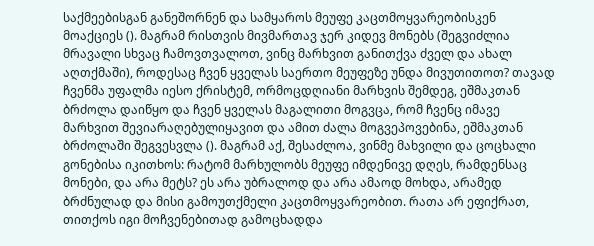საქმეებისგან განეშორნენ და სამყაროს მეუფე კაცთმოყვარეობისკენ მოაქციეს (). მაგრამ რისთვის მივმართავ ჯერ კიდევ მონებს (შეგვიძლია მრავალი სხვაც ჩამოვთვალოთ, ვინც მარხვით განითქვა ძველ და ახალ აღთქმაში), როდესაც ჩვენ ყველას საერთო მეუფეზე უნდა მივუთითოთ? თავად ჩვენმა უფალმა იესო ქრისტემ, ორმოცდღიანი მარხვის შემდეგ, ეშმაკთან ბრძოლა დაიწყო და ჩვენ ყველას მაგალითი მოგვცა, რომ ჩვენც იმავე მარხვით შევიარაღებულიყავით და ამით ძალა მოგვეპოვებინა, ეშმაკთან ბრძოლაში შეგვესვლა (). მაგრამ აქ, შესაძლოა, ვინმე მახვილი და ცოცხალი გონებისა იკითხოს: რატომ მარხულობს მეუფე იმდენივე დღეს, რამდენსაც მონები, და არა მეტს? ეს არა უბრალოდ და არა ამაოდ მოხდა, არამედ ბრძნულად და მისი გამოუთქმელი კაცთმოყვარეობით. რათა არ ეფიქრათ, თითქოს იგი მოჩვენებითად გამოცხადდა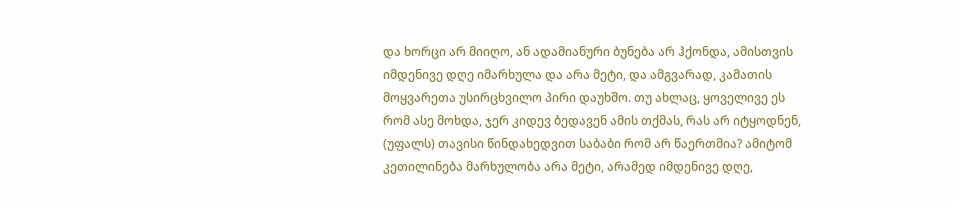და ხორცი არ მიიღო, ან ადამიანური ბუნება არ ჰქონდა, ამისთვის იმდენივე დღე იმარხულა და არა მეტი, და ამგვარად, კამათის მოყვარეთა უსირცხვილო პირი დაუხშო. თუ ახლაც, ყოველივე ეს რომ ასე მოხდა, ჯერ კიდევ ბედავენ ამის თქმას, რას არ იტყოდნენ, (უფალს) თავისი წინდახედვით საბაბი რომ არ წაერთმია? ამიტომ კეთილინება მარხულობა არა მეტი, არამედ იმდენივე დღე,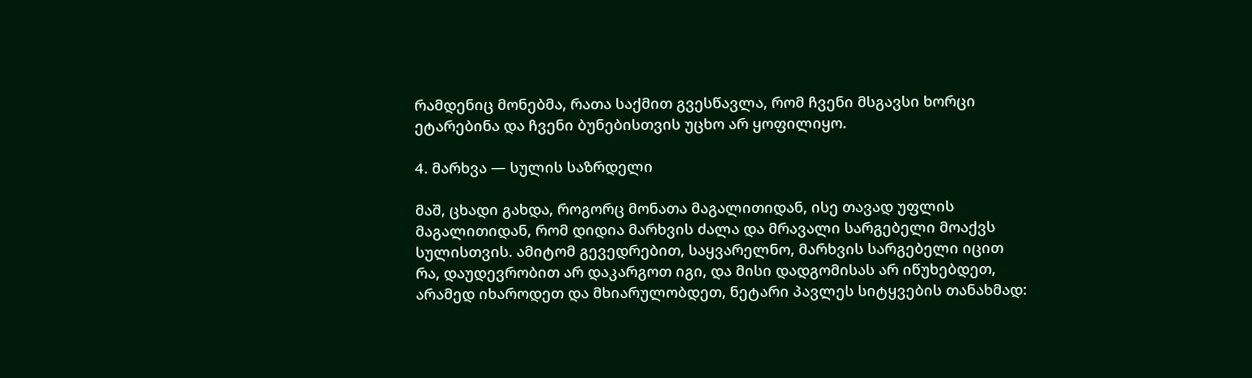რამდენიც მონებმა, რათა საქმით გვესწავლა, რომ ჩვენი მსგავსი ხორცი ეტარებინა და ჩვენი ბუნებისთვის უცხო არ ყოფილიყო.

4. მარხვა — სულის საზრდელი

მაშ, ცხადი გახდა, როგორც მონათა მაგალითიდან, ისე თავად უფლის მაგალითიდან, რომ დიდია მარხვის ძალა და მრავალი სარგებელი მოაქვს სულისთვის. ამიტომ გევედრებით, საყვარელნო, მარხვის სარგებელი იცით რა, დაუდევრობით არ დაკარგოთ იგი, და მისი დადგომისას არ იწუხებდეთ, არამედ იხაროდეთ და მხიარულობდეთ, ნეტარი პავლეს სიტყვების თანახმად: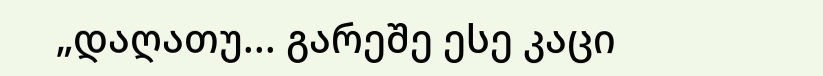„დაღათუ... გარეშე ესე კაცი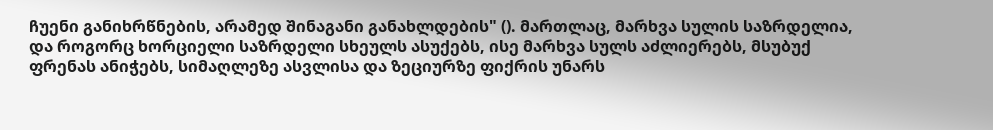ჩუენი განიხრწნების, არამედ შინაგანი განახლდების" (). მართლაც, მარხვა სულის საზრდელია, და როგორც ხორციელი საზრდელი სხეულს ასუქებს, ისე მარხვა სულს აძლიერებს, მსუბუქ ფრენას ანიჭებს, სიმაღლეზე ასვლისა და ზეციურზე ფიქრის უნარს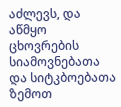აძლევს, და აწმყო ცხოვრების სიამოვნებათა და სიტკბოებათა ზემოთ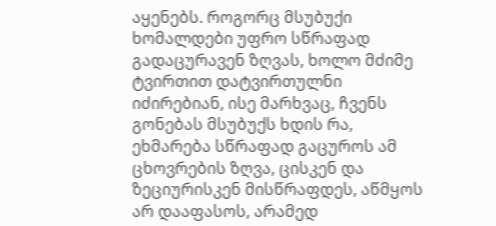აყენებს. როგორც მსუბუქი ხომალდები უფრო სწრაფად გადაცურავენ ზღვას, ხოლო მძიმე ტვირთით დატვირთულნი იძირებიან, ისე მარხვაც, ჩვენს გონებას მსუბუქს ხდის რა, ეხმარება სწრაფად გაცუროს ამ ცხოვრების ზღვა, ცისკენ და ზეციურისკენ მისწრაფდეს, აწმყოს არ დააფასოს, არამედ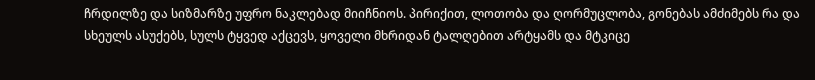ჩრდილზე და სიზმარზე უფრო ნაკლებად მიიჩნიოს. პირიქით, ლოთობა და ღორმუცლობა, გონებას ამძიმებს რა და სხეულს ასუქებს, სულს ტყვედ აქცევს, ყოველი მხრიდან ტალღებით არტყამს და მტკიცე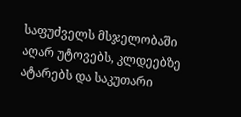საფუძველს მსჯელობაში აღარ უტოვებს, კლდეებზე ატარებს და საკუთარი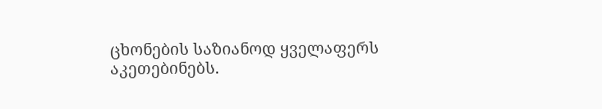ცხონების საზიანოდ ყველაფერს აკეთებინებს.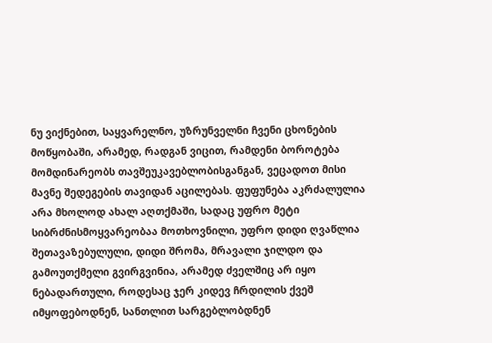ნუ ვიქნებით, საყვარელნო, უზრუნველნი ჩვენი ცხონების მოწყობაში, არამედ, რადგან ვიცით, რამდენი ბოროტება მომდინარეობს თავშეუკავებლობისგანგან, ვეცადოთ მისი მავნე შედეგების თავიდან აცილებას. ფუფუნება აკრძალულია არა მხოლოდ ახალ აღთქმაში, სადაც უფრო მეტი სიბრძნისმოყვარეობაა მოთხოვნილი, უფრო დიდი ღვაწლია შეთავაზებულული, დიდი შრომა, მრავალი ჯილდო და გამოუთქმელი გვირგვინია, არამედ ძველშიც არ იყო ნებადართული, როდესაც ჯერ კიდევ ჩრდილის ქვეშ იმყოფებოდნენ, სანთლით სარგებლობდნენ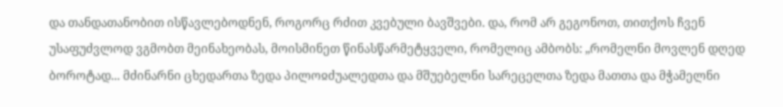და თანდათანობით ისწავლებოდნენ, როგორც რძით კვებული ბავშვები. და, რომ არ გეგონოთ, თითქოს ჩვენ უსაფუძვლოდ ვგმობთ მეინახეობას, მოისმინეთ წინასწარმეტყველი, რომელიც ამბობს: „რომელნი მოვლენ დღედ ბოროტად... მძინარნი ცხედართა ზედა პილოჲძუალედთა და მშუებელნი სარეცელთა ზედა მათთა და მჭამელნი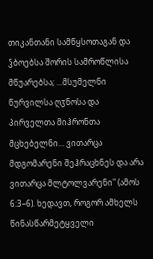თიკანთანი სამწყსოთაგან და ჴბოებსა შორის სამროწლისა მწუარებსა; ...მსუმელნი წურვილსა ღჳნოსა და პირველთა მიჰრონთა მცხებელნი... ვითარცა მდგომარენი შეჰრაცხნეს და არა ვითარცა მლტოლვარენი" (ამოს 6:3–6). ხედავთ, როგორ ამხელს წინასწარმეტყველი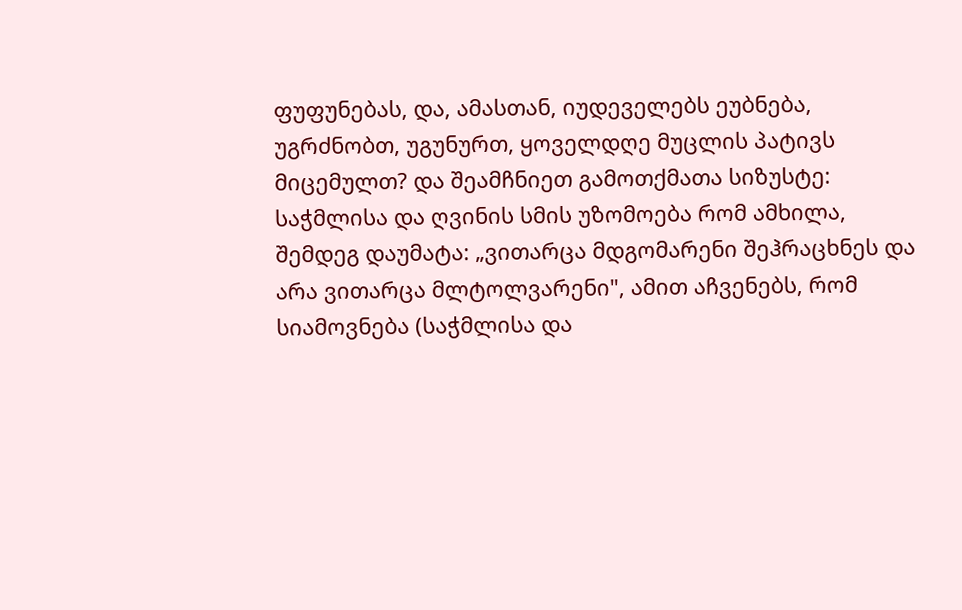ფუფუნებას, და, ამასთან, იუდეველებს ეუბნება, უგრძნობთ, უგუნურთ, ყოველდღე მუცლის პატივს მიცემულთ? და შეამჩნიეთ გამოთქმათა სიზუსტე: საჭმლისა და ღვინის სმის უზომოება რომ ამხილა, შემდეგ დაუმატა: „ვითარცა მდგომარენი შეჰრაცხნეს და არა ვითარცა მლტოლვარენი", ამით აჩვენებს, რომ სიამოვნება (საჭმლისა და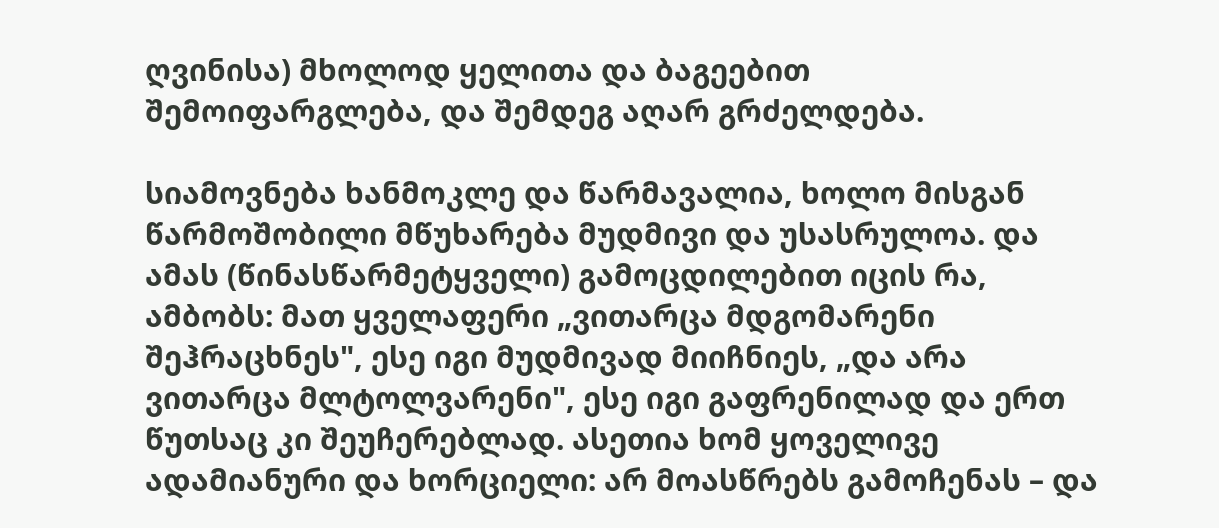ღვინისა) მხოლოდ ყელითა და ბაგეებით შემოიფარგლება, და შემდეგ აღარ გრძელდება.

სიამოვნება ხანმოკლე და წარმავალია, ხოლო მისგან წარმოშობილი მწუხარება მუდმივი და უსასრულოა. და ამას (წინასწარმეტყველი) გამოცდილებით იცის რა, ამბობს: მათ ყველაფერი „ვითარცა მდგომარენი შეჰრაცხნეს", ესე იგი მუდმივად მიიჩნიეს, „და არა ვითარცა მლტოლვარენი", ესე იგი გაფრენილად და ერთ წუთსაც კი შეუჩერებლად. ასეთია ხომ ყოველივე ადამიანური და ხორციელი: არ მოასწრებს გამოჩენას – და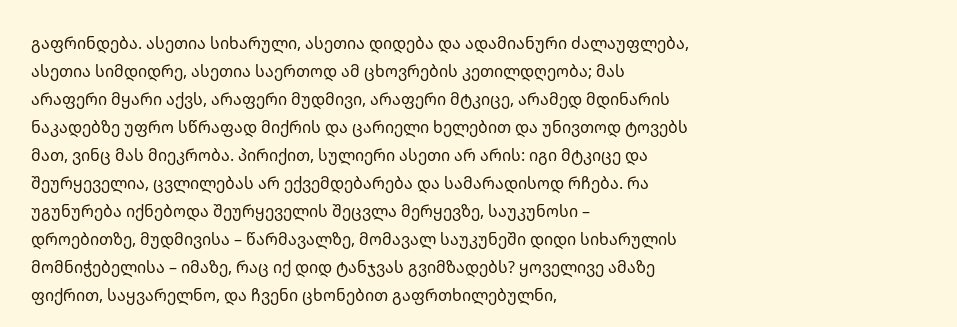გაფრინდება. ასეთია სიხარული, ასეთია დიდება და ადამიანური ძალაუფლება, ასეთია სიმდიდრე, ასეთია საერთოდ ამ ცხოვრების კეთილდღეობა; მას არაფერი მყარი აქვს, არაფერი მუდმივი, არაფერი მტკიცე, არამედ მდინარის ნაკადებზე უფრო სწრაფად მიქრის და ცარიელი ხელებით და უნივთოდ ტოვებს მათ, ვინც მას მიეკრობა. პირიქით, სულიერი ასეთი არ არის: იგი მტკიცე და შეურყეველია, ცვლილებას არ ექვემდებარება და სამარადისოდ რჩება. რა უგუნურება იქნებოდა შეურყეველის შეცვლა მერყევზე, საუკუნოსი – დროებითზე, მუდმივისა – წარმავალზე, მომავალ საუკუნეში დიდი სიხარულის მომნიჭებელისა – იმაზე, რაც იქ დიდ ტანჯვას გვიმზადებს? ყოველივე ამაზე ფიქრით, საყვარელნო, და ჩვენი ცხონებით გაფრთხილებულნი,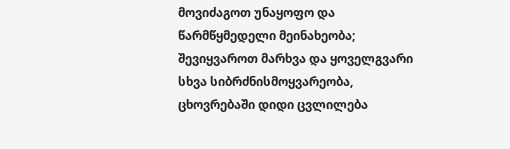მოვიძაგოთ უნაყოფო და წარმწყმედელი მეინახეობა; შევიყვაროთ მარხვა და ყოველგვარი სხვა სიბრძნისმოყვარეობა, ცხოვრებაში დიდი ცვლილება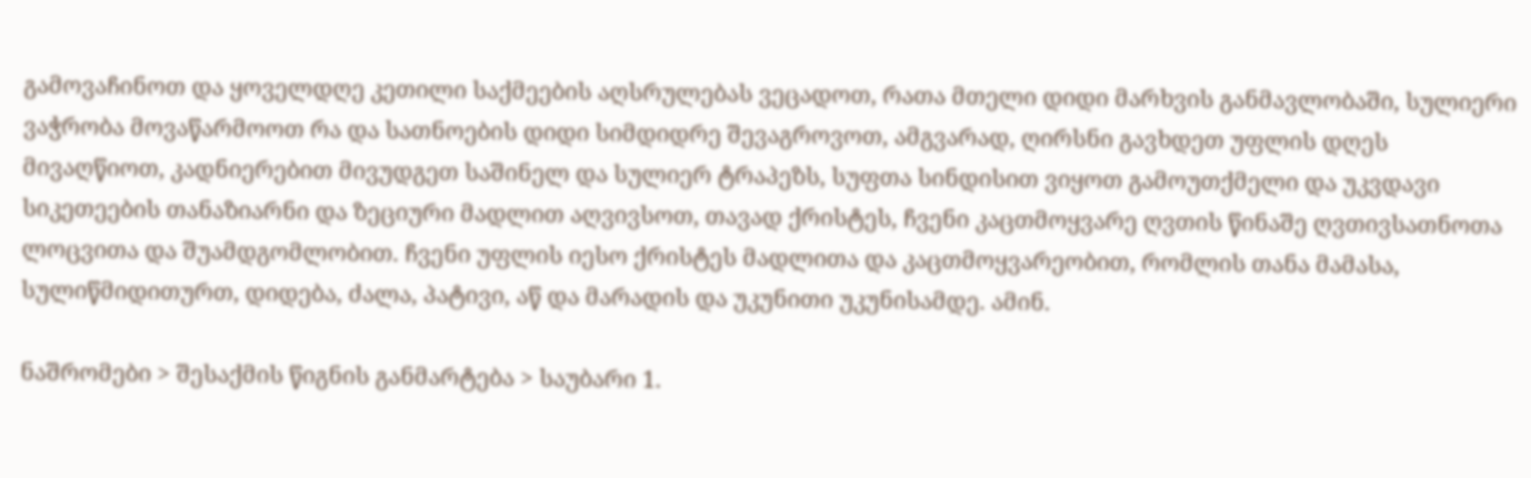გამოვაჩინოთ და ყოველდღე კეთილი საქმეების აღსრულებას ვეცადოთ, რათა მთელი დიდი მარხვის განმავლობაში, სულიერი ვაჭრობა მოვაწარმოოთ რა და სათნოების დიდი სიმდიდრე შევაგროვოთ, ამგვარად, ღირსნი გავხდეთ უფლის დღეს მივაღწიოთ, კადნიერებით მივუდგეთ საშინელ და სულიერ ტრაპეზს, სუფთა სინდისით ვიყოთ გამოუთქმელი და უკვდავი სიკეთეების თანაზიარნი და ზეციური მადლით აღვივსოთ, თავად ქრისტეს, ჩვენი კაცთმოყვარე ღვთის წინაშე ღვთივსათნოთა ლოცვითა და შუამდგომლობით. ჩვენი უფლის იესო ქრისტეს მადლითა და კაცთმოყვარეობით, რომლის თანა მამასა, სულიწმიდითურთ, დიდება, ძალა, პატივი, აწ და მარადის და უკუნითი უკუნისამდე. ამინ.

ნაშრომები > შესაქმის წიგნის განმარტება > საუბარი 1.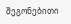შეგონებითი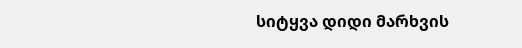სიტყვა დიდი მარხვის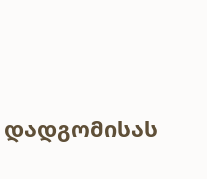დადგომისას